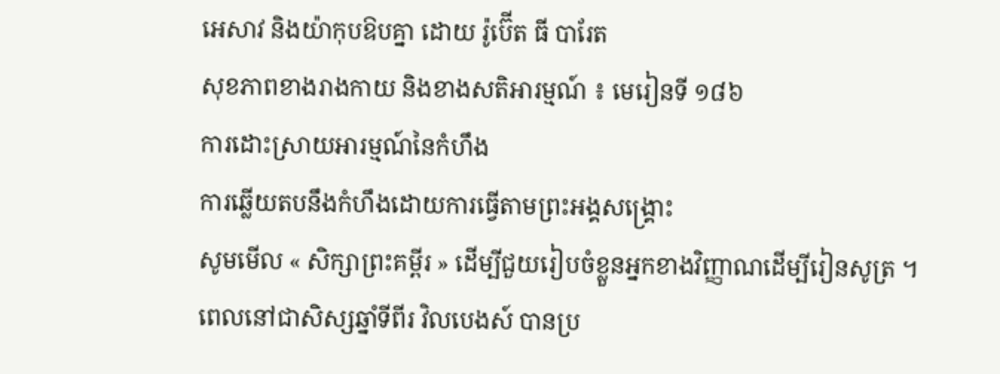អេសាវ និងយ៉ាកុបឱបគ្នា ដោយ រ៉ូប៊ើត ធី បារែត
សុខភាពខាងរាងកាយ និងខាងសតិអារម្មណ៍ ៖ មេរៀនទី ១៨៦
ការដោះស្រាយអារម្មណ៍នៃកំហឹង
ការឆ្លើយតបនឹងកំហឹងដោយការធ្វើតាមព្រះអង្គសង្គ្រោះ
សូមមើល « សិក្សាព្រះគម្ពីរ » ដើម្បីជួយរៀបចំខ្លួនអ្នកខាងវិញ្ញាណដើម្បីរៀនសូត្រ ។
ពេលនៅជាសិស្សឆ្នាំទីពីរ វិលបេងស៍ បានប្រ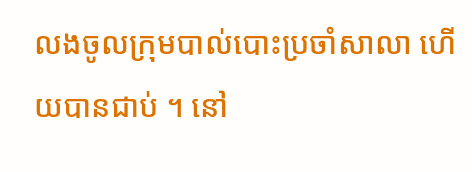លងចូលក្រុមបាល់បោះប្រចាំសាលា ហើយបានជាប់ ។ នៅ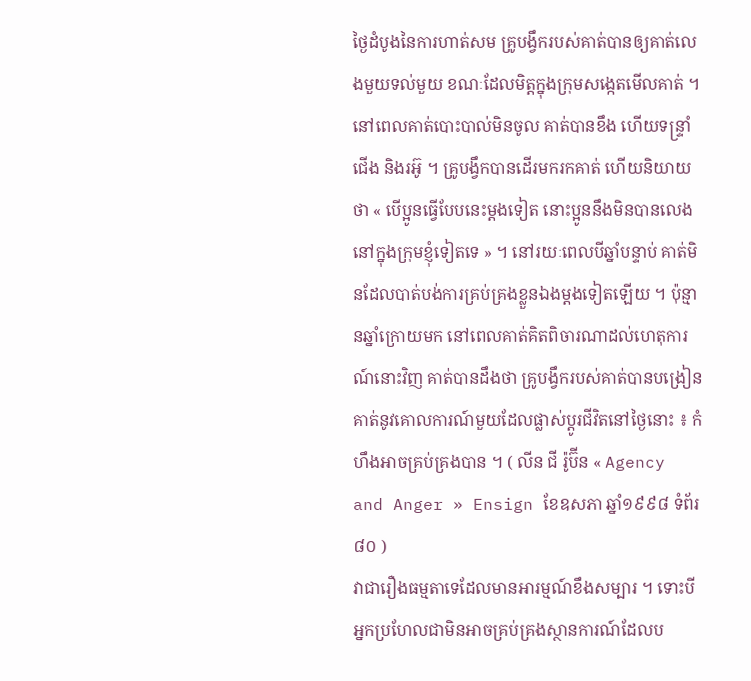ថ្ងៃដំបូងនៃការហាត់សម គ្រូបង្វឹករបស់គាត់បានឲ្យគាត់លេងមួយទល់មួយ ខណៈដែលមិត្ដក្នុងក្រុមសង្កេតមើលគាត់ ។ នៅពេលគាត់បោះបាល់មិនចូល គាត់បានខឹង ហើយទន្ទ្រាំជើង និងរអ៊ូ ។ គ្រូបង្វឹកបានដើរមករកគាត់ ហើយនិយាយថា « បើប្អូនធ្វើបែបនេះម្ដងទៀត នោះប្អូននឹងមិនបានលេងនៅក្នុងក្រុមខ្ញុំទៀតទេ » ។ នៅរយៈពេលបីឆ្នាំបន្ទាប់ គាត់មិនដែលបាត់បង់ការគ្រប់គ្រងខ្លួនឯងម្ដងទៀតឡើយ ។ ប៉ុន្មានឆ្នាំក្រោយមក នៅពេលគាត់គិតពិចារណាដល់ហេតុការណ៍នោះវិញ គាត់បានដឹងថា គ្រូបង្វឹករបស់គាត់បានបង្រៀនគាត់នូវគោលការណ៍មួយដែលផ្លាស់ប្ដូរជីវិតនៅថ្ងៃនោះ ៖ កំហឹងអាចគ្រប់គ្រងបាន ។ ( លីន ជី រ៉ូប៊ីន « Agency and Anger » Ensign ខែឧសភា ឆ្នាំ១៩៩៨ ទំព័រ ៨០ )
វាជារឿងធម្មតាទេដែលមានអារម្មណ៍ខឹងសម្បារ ។ ទោះបីអ្នកប្រហែលជាមិនអាចគ្រប់គ្រងស្ថានការណ៍ដែលប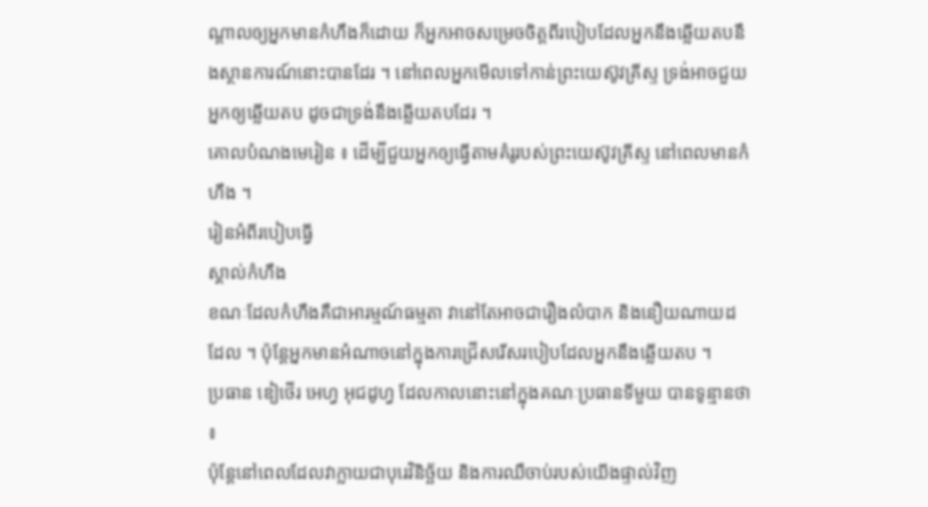ណ្តាលឲ្យអ្នកមានកំហឹងក៏ដោយ ក៏អ្នកអាចសម្រេចចិត្តពីរបៀបដែលអ្នកនឹងឆ្លើយតបនឹងស្ថានការណ៍នោះបានដែរ ។ នៅពេលអ្នកមើលទៅកាន់ព្រះយេស៊ូវគ្រីស្ទ ទ្រង់អាចជួយអ្នកឲ្យឆ្លើយតប ដូចជាទ្រង់នឹងឆ្លើយតបដែរ ។
គោលបំណងមេរៀន ៖ ដើម្បីជួយអ្នកឲ្យធ្វើតាមគំរូរបស់ព្រះយេស៊ូវគ្រីស្ទ នៅពេលមានកំហឹង ។
រៀនអំពីរបៀបធ្វើ
ស្គាល់កំហឹង
ខណៈដែលកំហឹងគឺជាអារម្មណ៍ធម្មតា វានៅតែអាចជារឿងលំបាក និងនឿយណាយដដែល ។ ប៉ុន្ដែអ្នកមានអំណាចនៅក្នុងការជ្រើសរើសរបៀបដែលអ្នកនឹងឆ្លើយតប ។
ប្រធាន ឌៀថើរ អេហ្វ អុជដូហ្វ ដែលកាលនោះនៅក្នុងគណៈប្រធានទីមួយ បានទូន្មានថា ៖
ប៉ុន្ដែនៅពេលដែលវាក្លាយជាបុរេវិនិច្ឆ័យ និងការឈឺចាប់របស់យើងផ្ទាល់វិញ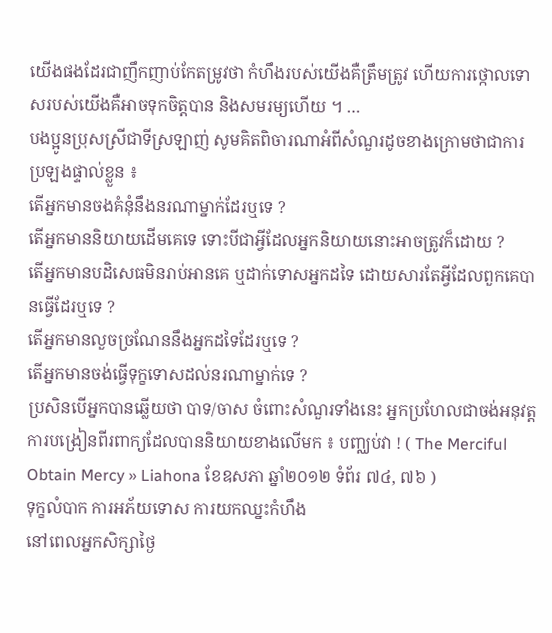យើងផងដែរជាញឹកញាប់កែតម្រូវថា កំហឹងរបស់យើងគឺត្រឹមត្រូវ ហើយការថ្កោលទោសរបស់យើងគឺអាចទុកចិត្តបាន និងសមរម្យហើយ ។ …
បងប្អូនប្រុសស្រីជាទីស្រឡាញ់ សូមគិតពិចារណាអំពីសំណួរដូចខាងក្រោមថាជាការប្រឡងផ្ទាល់ខ្លួន ៖
តើអ្នកមានចងគំនុំនឹងនរណាម្នាក់ដែរឬទេ ?
តើអ្នកមាននិយាយដើមគេទេ ទោះបីជាអ្វីដែលអ្នកនិយាយនោះអាចត្រូវក៏ដោយ ?
តើអ្នកមានបដិសេធមិនរាប់អានគេ ឬដាក់ទោសអ្នកដទៃ ដោយសារតែអ្វីដែលពួកគេបានធ្វើដែរឬទេ ?
តើអ្នកមានលួចច្រណែននឹងអ្នកដទៃដែរឬទេ ?
តើអ្នកមានចង់ធ្វើទុក្ខទោសដល់នរណាម្នាក់ទេ ?
ប្រសិនបើអ្នកបានឆ្លើយថា បាទ/ចាស ចំពោះសំណួរទាំងនេះ អ្នកប្រហែលជាចង់អនុវត្តការបង្រៀនពីរពាក្យដែលបាននិយាយខាងលើមក ៖ បញ្ឈប់វា ! ( The Merciful Obtain Mercy » Liahona ខែឧសភា ឆ្នាំ២០១២ ទំព័រ ៧៤, ៧៦ )
ទុក្ខលំបាក ការអភ័យទោស ការយកឈ្នះកំហឹង
នៅពេលអ្នកសិក្សាថ្ងៃ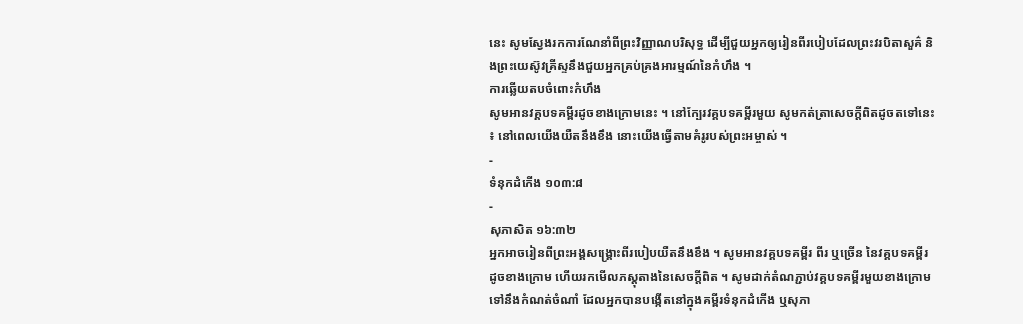នេះ សូមស្វែងរកការណែនាំពីព្រះវិញ្ញាណបរិសុទ្ធ ដើម្បីជួយអ្នកឲ្យរៀនពីរបៀបដែលព្រះវរបិតាសួគ៌ និងព្រះយេស៊ូវគ្រីស្ទនឹងជួយអ្នកគ្រប់គ្រងអារម្មណ៍នៃកំហឹង ។
ការឆ្លើយតបចំពោះកំហឹង
សូមអានវគ្គបទគម្ពីរដូចខាងក្រោមនេះ ។ នៅក្បែរវគ្គបទគម្ពីរមួយ សូមកត់ត្រាសេចក្ដីពិតដូចតទៅនេះ ៖ នៅពេលយើងយឺតនឹងខឹង នោះយើងធ្វើតាមគំរូរបស់ព្រះអម្ចាស់ ។
-
ទំនុកដំកើង ១០៣:៨
-
សុភាសិត ១៦:៣២
អ្នកអាចរៀនពីព្រះអង្គសង្គ្រោះពីរបៀបយឺតនឹងខឹង ។ សូមអានវគ្គបទគម្ពីរ ពីរ ឬច្រើន នៃវគ្គបទគម្ពីរដូចខាងក្រោម ហើយរកមើលភស្ដុតាងនៃសេចក្ដីពិត ។ សូមដាក់តំណភ្ជាប់វគ្គបទគម្ពីរមួយខាងក្រោមទៅនឹងកំណត់ចំណាំ ដែលអ្នកបានបង្កើតនៅក្នុងគម្ពីរទំនុកដំកើង ឬសុភា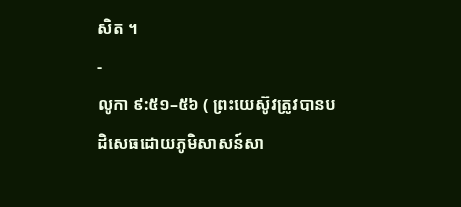សិត ។
-
លូកា ៩:៥១–៥៦ ( ព្រះយេស៊ូវត្រូវបានបដិសេធដោយភូមិសាសន៍សា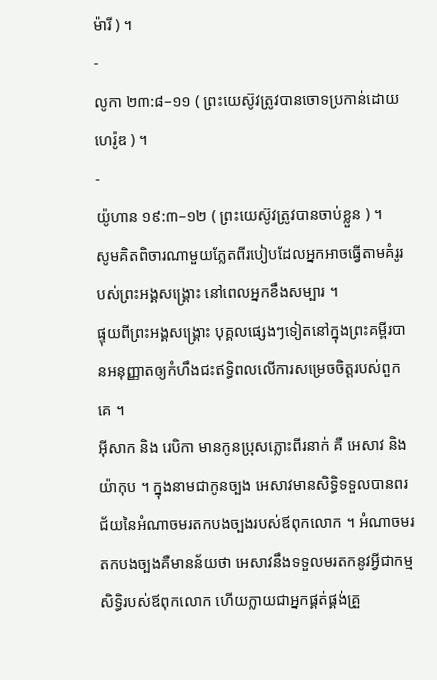ម៉ារី ) ។
-
លូកា ២៣:៨–១១ ( ព្រះយេស៊ូវត្រូវបានចោទប្រកាន់ដោយហេរ៉ូឌ ) ។
-
យ៉ូហាន ១៩:៣–១២ ( ព្រះយេស៊ូវត្រូវបានចាប់ខ្លួន ) ។
សូមគិតពិចារណាមួយភ្លែតពីរបៀបដែលអ្នកអាចធ្វើតាមគំរូរបស់ព្រះអង្គសង្គ្រោះ នៅពេលអ្នកខឹងសម្បារ ។
ផ្ទុយពីព្រះអង្គសង្គ្រោះ បុគ្គលផ្សេងៗទៀតនៅក្នុងព្រះគម្ពីរបានអនុញ្ញាតឲ្យកំហឹងជះឥទ្ធិពលលើការសម្រេចចិត្ដរបស់ពួកគេ ។
អ៊ីសាក និង រេបិកា មានកូនប្រុសភ្លោះពីរនាក់ គឺ អេសាវ និង យ៉ាកុប ។ ក្នុងនាមជាកូនច្បង អេសាវមានសិទ្ធិទទួលបានពរជ័យនៃអំណាចមរតកបងច្បងរបស់ឪពុកលោក ។ អំណាចមរតកបងច្បងគឺមានន័យថា អេសាវនឹងទទួលមរតកនូវអ្វីជាកម្មសិទ្ធិរបស់ឪពុកលោក ហើយក្លាយជាអ្នកផ្គត់ផ្គង់គ្រួ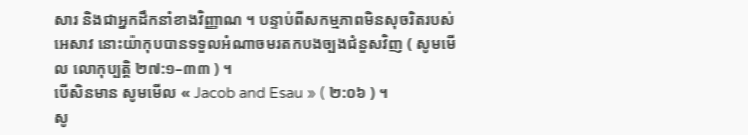សារ និងជាអ្នកដឹកនាំខាងវិញ្ញាណ ។ បន្ទាប់ពីសកម្មភាពមិនសុចរិតរបស់អេសាវ នោះយ៉ាកុបបានទទួលអំណាចមរតកបងច្បងជំនួសវិញ ( សូមមើល លោកុប្បត្តិ ២៧:១–៣៣ ) ។
បើសិនមាន សូមមើល « Jacob and Esau » ( ២:០៦ ) ។
សូ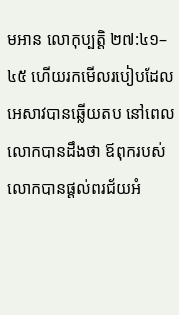មអាន លោកុប្បត្តិ ២៧:៤១–៤៥ ហើយរកមើលរបៀបដែលអេសាវបានឆ្លើយតប នៅពេលលោកបានដឹងថា ឪពុករបស់លោកបានផ្ដល់ពរជ័យអំ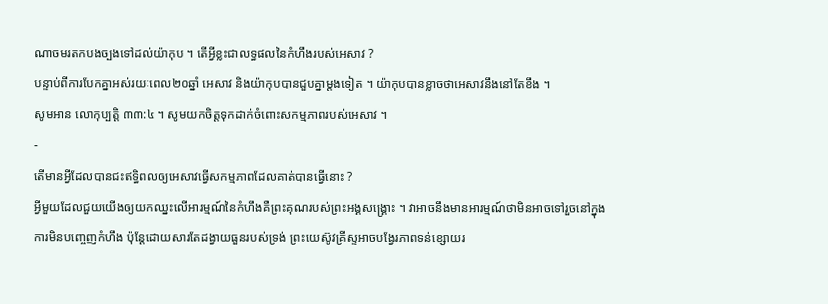ណាចមរតកបងច្បងទៅដល់យ៉ាកុប ។ តើអ្វីខ្លះជាលទ្ធផលនៃកំហឹងរបស់អេសាវ ?
បន្ទាប់ពីការបែកគ្នាអស់រយៈពេល២០ឆ្នាំ អេសាវ និងយ៉ាកុបបានជួបគ្នាម្ដងទៀត ។ យ៉ាកុបបានខ្លាចថាអេសាវនឹងនៅតែខឹង ។
សូមអាន លោកុប្បត្តិ ៣៣:៤ ។ សូមយកចិត្ដទុកដាក់ចំពោះសកម្មភាពរបស់អេសាវ ។
-
តើមានអ្វីដែលបានជះឥទ្ធិពលឲ្យអេសាវធ្វើសកម្មភាពដែលគាត់បានធ្វើនោះ ?
អ្វីមួយដែលជួយយើងឲ្យយកឈ្នះលើអារម្មណ៍នៃកំហឹងគឺព្រះគុណរបស់ព្រះអង្គសង្គ្រោះ ។ វាអាចនឹងមានអារម្មណ៍ថាមិនអាចទៅរួចនៅក្នុងការមិនបញ្ចេញកំហឹង ប៉ុន្ដែដោយសារតែដង្វាយធួនរបស់ទ្រង់ ព្រះយេស៊ូវគ្រីស្ទអាចបង្វែរភាពទន់ខ្សោយរ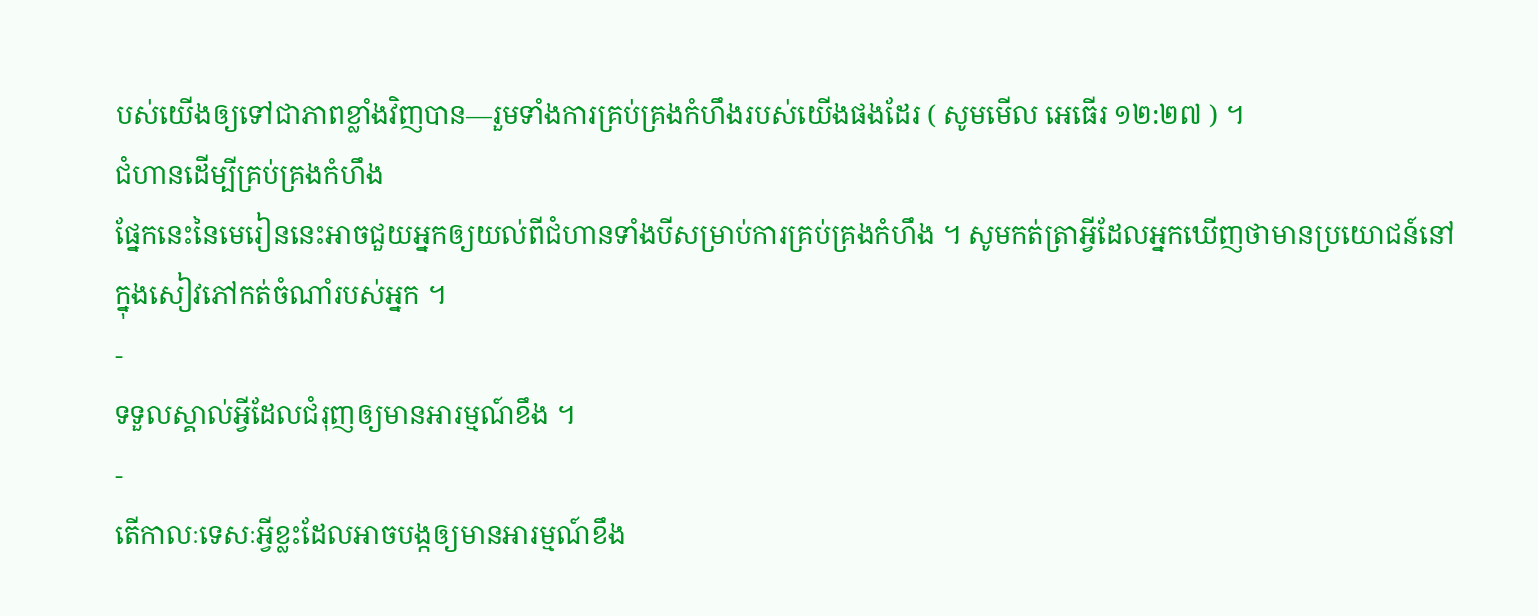បស់យើងឲ្យទៅជាភាពខ្លាំងវិញបាន—រួមទាំងការគ្រប់គ្រងកំហឹងរបស់យើងផងដែរ ( សូមមើល អេធើរ ១២:២៧ ) ។
ជំហានដើម្បីគ្រប់គ្រងកំហឹង
ផ្នែកនេះនៃមេរៀននេះអាចជួយអ្នកឲ្យយល់ពីជំហានទាំងបីសម្រាប់ការគ្រប់គ្រងកំហឹង ។ សូមកត់ត្រាអ្វីដែលអ្នកឃើញថាមានប្រយោជន៍នៅក្នុងសៀវភៅកត់ចំណាំរបស់អ្នក ។
-
ទទួលស្គាល់អ្វីដែលជំរុញឲ្យមានអារម្មណ៍ខឹង ។
-
តើកាលៈទេសៈអ្វីខ្លះដែលអាចបង្កឲ្យមានអារម្មណ៍ខឹង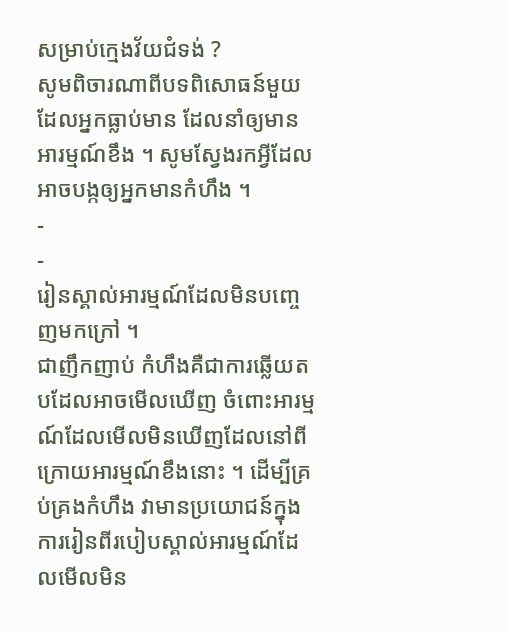សម្រាប់ក្មេងវ័យជំទង់ ?
សូមពិចារណាពីបទពិសោធន៍មួយដែលអ្នកធ្លាប់មាន ដែលនាំឲ្យមានអារម្មណ៍ខឹង ។ សូមស្វែងរកអ្វីដែលអាចបង្កឲ្យអ្នកមានកំហឹង ។
-
-
រៀនស្គាល់អារម្មណ៍ដែលមិនបញ្ចេញមកក្រៅ ។
ជាញឹកញាប់ កំហឹងគឺជាការឆ្លើយតបដែលអាចមើលឃើញ ចំពោះអារម្មណ៍ដែលមើលមិនឃើញដែលនៅពីក្រោយអារម្មណ៍ខឹងនោះ ។ ដើម្បីគ្រប់គ្រងកំហឹង វាមានប្រយោជន៍ក្នុងការរៀនពីរបៀបស្គាល់អារម្មណ៍ដែលមើលមិន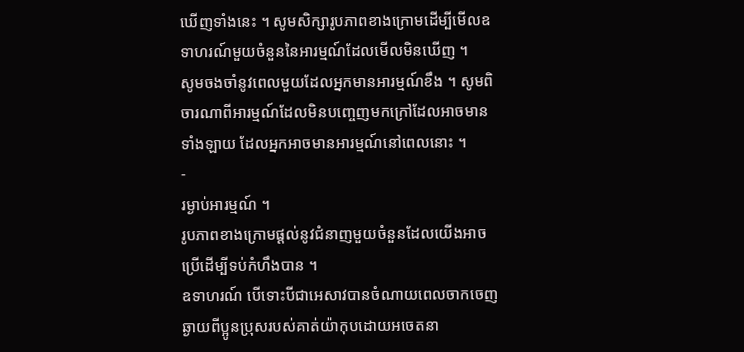ឃើញទាំងនេះ ។ សូមសិក្សារូបភាពខាងក្រោមដើម្បីមើលឧទាហរណ៍មួយចំនួននៃអារម្មណ៍ដែលមើលមិនឃើញ ។
សូមចងចាំនូវពេលមួយដែលអ្នកមានអារម្មណ៍ខឹង ។ សូមពិចារណាពីអារម្មណ៍ដែលមិនបញ្ចេញមកក្រៅដែលអាចមានទាំងឡាយ ដែលអ្នកអាចមានអារម្មណ៍នៅពេលនោះ ។
-
រម្ងាប់អារម្មណ៍ ។
រូបភាពខាងក្រោមផ្តល់នូវជំនាញមួយចំនួនដែលយើងអាចប្រើដើម្បីទប់កំហឹងបាន ។
ឧទាហរណ៍ បើទោះបីជាអេសាវបានចំណាយពេលចាកចេញឆ្ងាយពីប្អូនប្រុសរបស់គាត់យ៉ាកុបដោយអចេតនា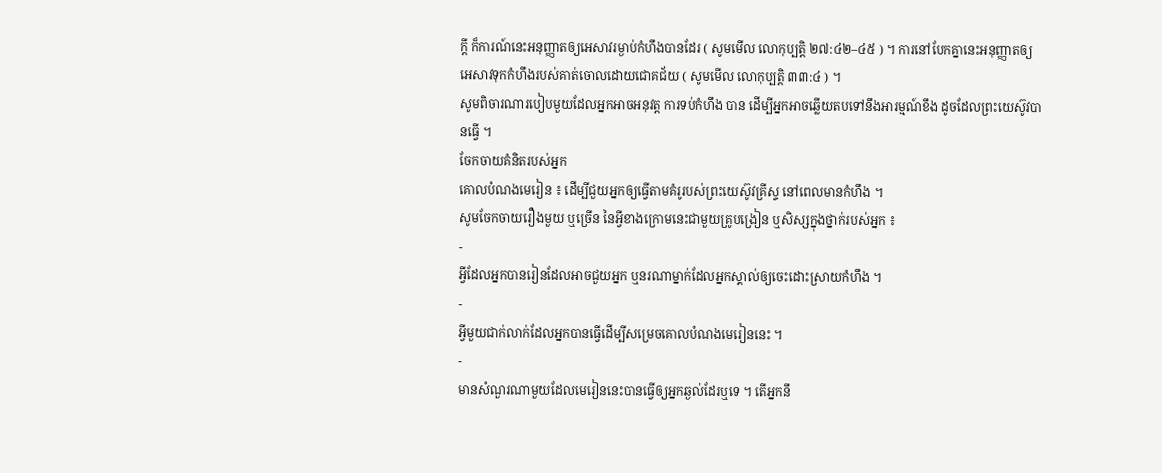ក្តី ក៏ការណ៍នេះអនុញ្ញាតឲ្យអេសាវរម្ងាប់កំហឹងបានដែរ ( សូមមើល លោកុប្បត្តិ ២៧:៤២–៤៥ ) ។ ការនៅបែកគ្នានេះអនុញ្ញាតឲ្យអេសាវទុកកំហឹងរបស់គាត់ចោលដោយជោគជ័យ ( សូមមើល លោកុប្បត្តិ ៣៣:៤ ) ។
សូមពិចារណារបៀបមួយដែលអ្នកអាចអនុវត្ត ការទប់កំហឹង បាន ដើម្បីអ្នកអាចឆ្លើយតបទៅនឹងអារម្មណ៍ខឹង ដូចដែលព្រះយេស៊ូវបានធ្វើ ។
ចែកចាយគំនិតរបស់អ្នក
គោលបំណងមេរៀន ៖ ដើម្បីជួយអ្នកឲ្យធ្វើតាមគំរូរបស់ព្រះយេស៊ូវគ្រីស្ទ នៅពេលមានកំហឹង ។
សូមចែកចាយរឿងមួយ ឬច្រើន នៃអ្វីខាងក្រោមនេះជាមួយគ្រូបង្រៀន ឬសិស្សក្នុងថ្នាក់របស់អ្នក ៖
-
អ្វីដែលអ្នកបានរៀនដែលអាចជួយអ្នក ឬនរណាម្នាក់ដែលអ្នកស្គាល់ឲ្យចេះដោះស្រាយកំហឹង ។
-
អ្វីមួយជាក់លាក់ដែលអ្នកបានធ្វើដើម្បីសម្រេចគោលបំណងមេរៀននេះ ។
-
មានសំណួរណាមួយដែលមេរៀននេះបានធ្វើឲ្យអ្នកឆ្ងល់ដែរឬទេ ។ តើអ្នកនឹ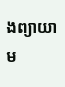ងព្យាយាម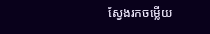ស្វែងរកចម្លើយ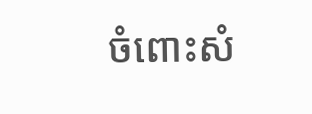ចំពោះសំ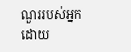ណួររបស់អ្នកដោយ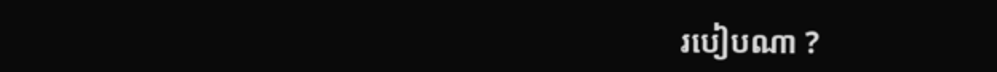របៀបណា ?